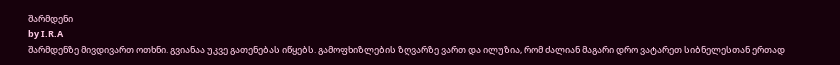შარმდენი
by I.R.A
შარმდენზე მივდივართ ოთხნი. გვიანაა უკვე გათენებას იწყებს. გამოფხიზლების ზღვარზე ვართ და ილუზია, რომ ძალიან მაგარი დრო ვატარეთ სიბნელესთან ერთად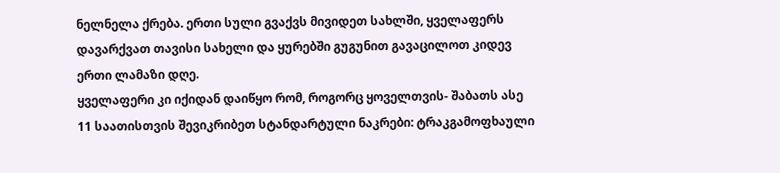ნელნელა ქრება. ერთი სული გვაქვს მივიდეთ სახლში, ყველაფერს დავარქვათ თავისი სახელი და ყურებში გუგუნით გავაცილოთ კიდევ ერთი ლამაზი დღე.
ყველაფერი კი იქიდან დაიწყო რომ, როგორც ყოველთვის- შაბათს ასე 11 საათისთვის შევიკრიბეთ სტანდარტული ნაკრები: ტრაკგამოფხაული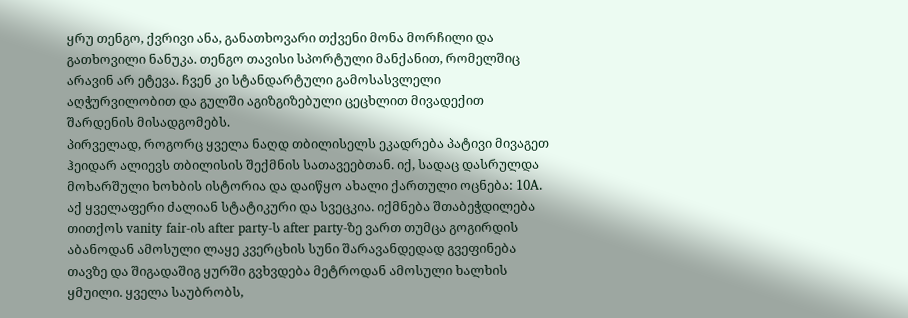ყრუ თენგო, ქვრივი ანა, განათხოვარი თქვენი მონა მორჩილი და გათხოვილი ნანუკა. თენგო თავისი სპორტული მანქანით, რომელშიც არავინ არ ეტევა. ჩვენ კი სტანდარტული გამოსასვლელი აღჭურვილობით და გულში აგიზგიზებული ცეცხლით მივადექით შარდენის მისადგომებს.
პირველად, როგორც ყველა ნაღდ თბილისელს ეკადრება პატივი მივაგეთ ჰეიდარ ალიევს თბილისის შექმნის სათავეებთან. იქ, სადაც დასრულდა მოხარშული ხოხბის ისტორია და დაიწყო ახალი ქართული ოცნება: 10A. აქ ყველაფერი ძალიან სტატიკური და სვეცკია. იქმნება შთაბეჭდილება თითქოს vanity fair-ის after party-ს after party-ზე ვართ თუმცა გოგირდის აბანოდან ამოსული ლაყე კვერცხის სუნი შარავანდედად გვეფინება თავზე და შიგადაშიგ ყურში გვხვდება მეტროდან ამოსული ხალხის ყმუილი. ყველა საუბრობს,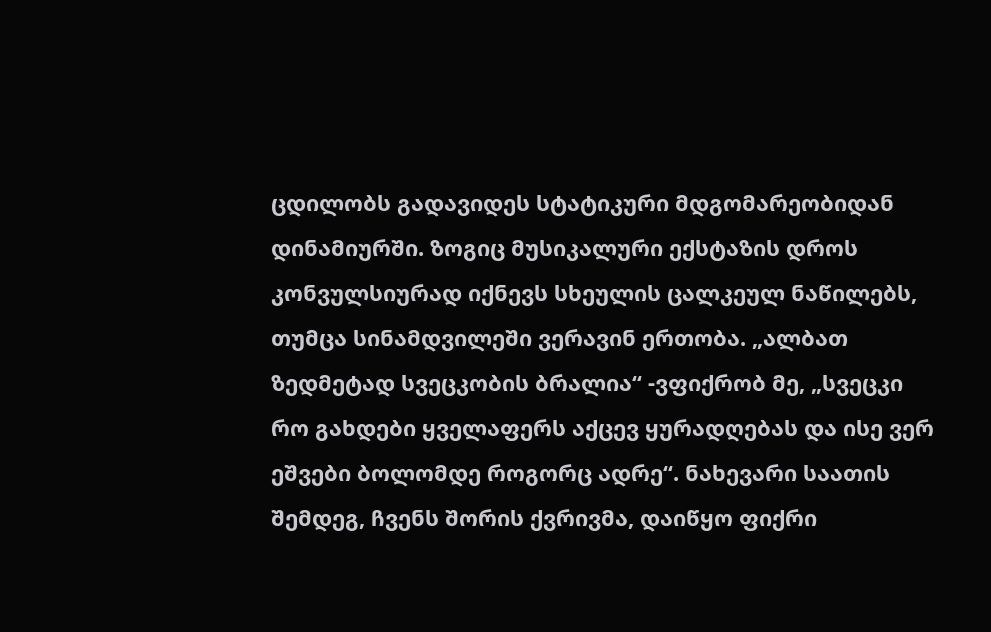ცდილობს გადავიდეს სტატიკური მდგომარეობიდან დინამიურში. ზოგიც მუსიკალური ექსტაზის დროს კონვულსიურად იქნევს სხეულის ცალკეულ ნაწილებს, თუმცა სინამდვილეში ვერავინ ერთობა. „ალბათ ზედმეტად სვეცკობის ბრალია“ -ვფიქრობ მე, „სვეცკი რო გახდები ყველაფერს აქცევ ყურადღებას და ისე ვერ ეშვები ბოლომდე როგორც ადრე“. ნახევარი საათის შემდეგ, ჩვენს შორის ქვრივმა, დაიწყო ფიქრი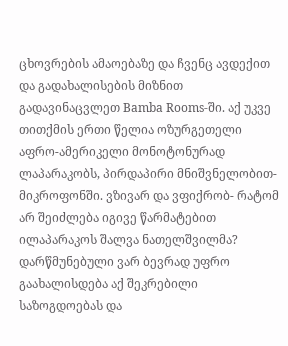ცხოვრების ამაოებაზე და ჩვენც ავდექით და გადახალისების მიზნით გადავინაცვლეთ Bamba Rooms-ში. აქ უკვე თითქმის ერთი წელია ოზურგეთელი აფრო-ამერიკელი მონოტონურად ლაპარაკობს, პირდაპირი მნიშვნელობით- მიკროფონში. ვზივარ და ვფიქრობ- რატომ არ შეიძლება იგივე წარმატებით ილაპარაკოს შალვა ნათელშვილმა? დარწმუნებული ვარ ბევრად უფრო გაახალისდება აქ შეკრებილი საზოგდოებას და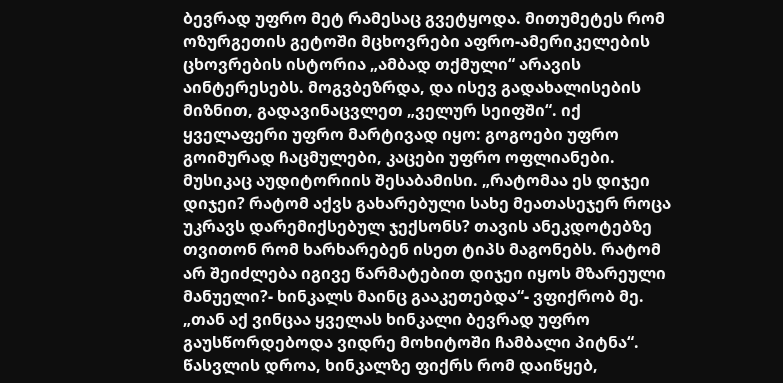ბევრად უფრო მეტ რამესაც გვეტყოდა. მითუმეტეს რომ ოზურგეთის გეტოში მცხოვრები აფრო-ამერიკელების ცხოვრების ისტორია „ამბად თქმული“ არავის აინტერესებს. მოგვბეზრდა, და ისევ გადახალისების მიზნით, გადავინაცვლეთ „ველურ სეიფში“. იქ ყველაფერი უფრო მარტივად იყო: გოგოები უფრო გოიმურად ჩაცმულები, კაცები უფრო ოფლიანები. მუსიკაც აუდიტორიის შესაბამისი. „რატომაა ეს დიჯეი დიჯეი? რატომ აქვს გახარებული სახე მეათასეჯერ როცა უკრავს დარემიქსებულ ჯექსონს? თავის ანეკდოტებზე თვითონ რომ ხარხარებენ ისეთ ტიპს მაგონებს. რატომ არ შეიძლება იგივე წარმატებით დიჯეი იყოს მზარეული მანუელი?- ხინკალს მაინც გააკეთებდა“- ვფიქრობ მე. „თან აქ ვინცაა ყველას ხინკალი ბევრად უფრო გაუსწორდებოდა ვიდრე მოხიტოში ჩამბალი პიტნა“. წასვლის დროა, ხინკალზე ფიქრს რომ დაიწყებ,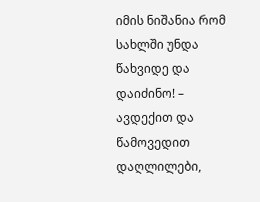იმის ნიშანია რომ სახლში უნდა წახვიდე და დაიძინო! – ავდექით და წამოვედით დაღლილები,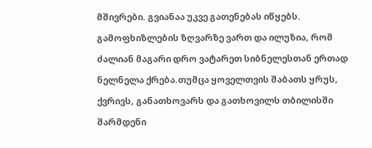მშივრები. გვიანაა უკვე გათენებას იწყებს. გამოფხიზლების ზღვარზე ვართ და ილუზია, რომ ძალიან მაგარი დრო ვატარეთ სიბნელესთან ერთად ნელნელა ქრება.თუმცა ყოველთვის შაბათს ყრუს, ქვრივს, განათხოვარს და გათხოვილს თბილისში შარმდენი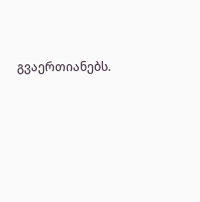გვაერთიანებს.